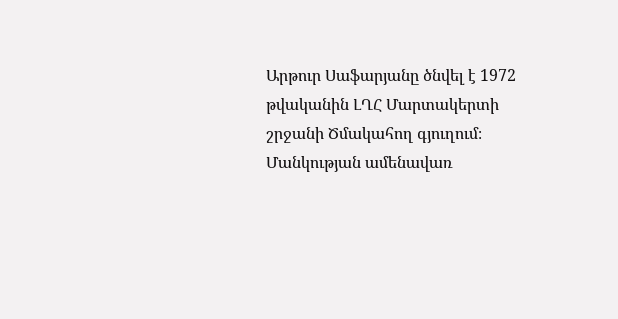Արթուր Սաֆարյանը ծնվել է 1972 թվականին ԼՂՀ Մարտակերտի շրջանի Ծմակահող գյուղում։ Մանկության ամենավառ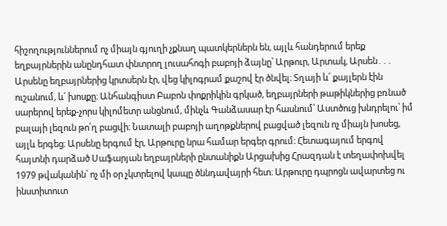հիշողություններում ոչ միայն գյուղի չքնաղ պատկերներն են, այլև հանդերում երեք եղբայրներին անընդհատ փնտրող լուսահոգի բաբոյի ձայնը՝ Արթուր, Արտակ, Արսեն․․․
Արսենը եղբայրներից կրտսերն էր, վեց կիլոգրամ քաշով էր ծնվել։ Տղայի և՛ քայլերն էին ուշանում, և՛ խոսքը։ Անհանգիստ Բաբոն փոքրիկին գրկած, եղբայրների թաթիկներից բռնած սարերով երեք-չորս կիլոմետր անցնում, մինչև Գանձասար էր հասնում՝ Աստծուց խնդրելու՝ իմ բալայի լեզուն թո՛ղ բացվի։ Նատալի բաբոյի աղոթքներով բացված լեզուն ոչ միայն խոսեց, այլև երգեց։ Արսենը երգում էր, Արթուրը նրա համար երգեր գրում։ Հետագայում երգով հայտնի դարձած Սաֆարյան եղբայրների ընտանիքն Արցախից Հրազդան է տեղափոխվել 1979 թվականին՝ ոչ մի օր չկտրելով կապը ծննդավայրի հետ։ Արթուրը դպրոցն ավարտեց ու ինստիտուտ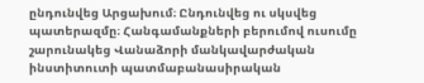ընդունվեց Արցախում։ Ընդունվեց ու սկսվեց պատերազմը։ Հանգամանքների բերումով ուսումը շարունակեց Վանաձորի մանկավարժական ինստիտուտի պատմաբանասիրական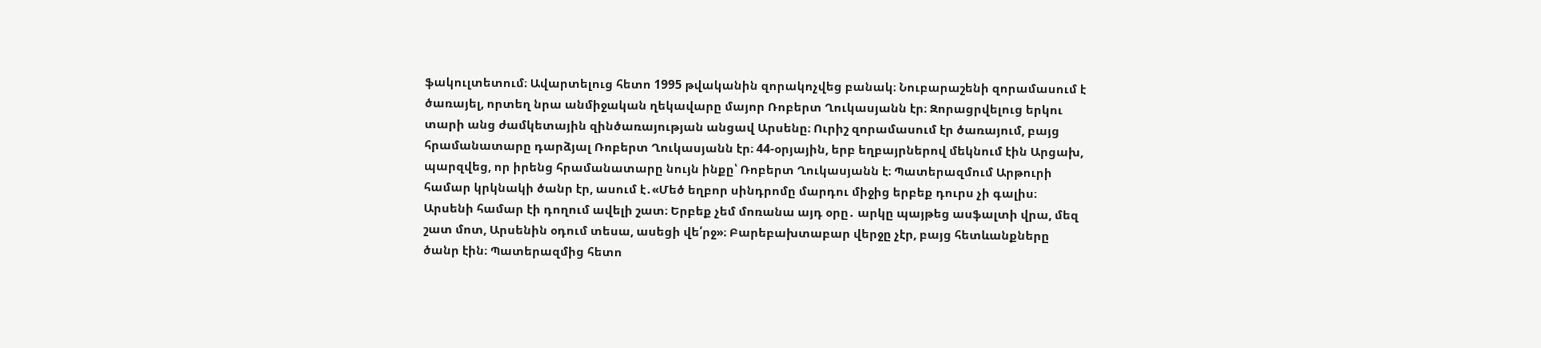ֆակուլտետում։ Ավարտելուց հետո 1995 թվականին զորակոչվեց բանակ։ Նուբարաշենի զորամասում է ծառայել, որտեղ նրա անմիջական ղեկավարը մայոր Ռոբերտ Ղուկասյանն էր։ Զորացրվելուց երկու տարի անց ժամկետային զինծառայության անցավ Արսենը։ Ուրիշ զորամասում էր ծառայում, բայց հրամանատարը դարձյալ Ռոբերտ Ղուկասյանն էր։ 44-օրյային, երբ եղբայրներով մեկնում էին Արցախ, պարզվեց, որ իրենց հրամանատարը նույն ինքը՝ Ռոբերտ Ղուկասյանն է։ Պատերազմում Արթուրի համար կրկնակի ծանր էր, ասում է․«Մեծ եղբոր սինդրոմը մարդու միջից երբեք դուրս չի գալիս։ Արսենի համար էի դողում ավելի շատ։ Երբեք չեմ մոռանա այդ օրը․ արկը պայթեց ասֆալտի վրա, մեզ շատ մոտ, Արսենին օդում տեսա, ասեցի վե՛րջ»։ Բարեբախտաբար վերջը չէր, բայց հետևանքները ծանր էին։ Պատերազմից հետո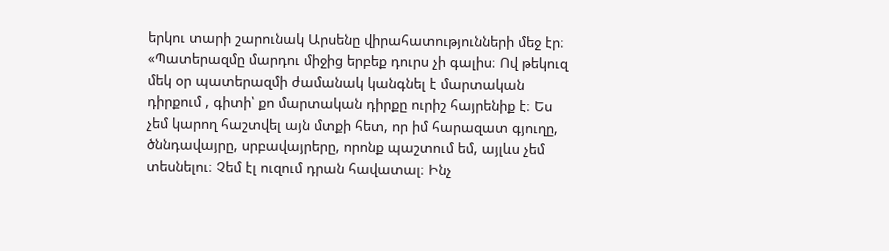երկու տարի շարունակ Արսենը վիրահատությունների մեջ էր։
«Պատերազմը մարդու միջից երբեք դուրս չի գալիս։ Ով թեկուզ մեկ օր պատերազմի ժամանակ կանգնել է մարտական դիրքում , գիտի՝ քո մարտական դիրքը ուրիշ հայրենիք է։ Ես չեմ կարող հաշտվել այն մտքի հետ, որ իմ հարազատ գյուղը, ծննդավայրը, սրբավայրերը, որոնք պաշտում եմ, այլևս չեմ տեսնելու։ Չեմ էլ ուզում դրան հավատալ։ Ինչ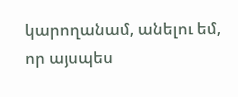կարողանամ, անելու եմ, որ այսպես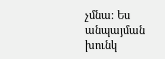չմնա։ Ես անպայման խունկ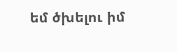եմ ծխելու իմ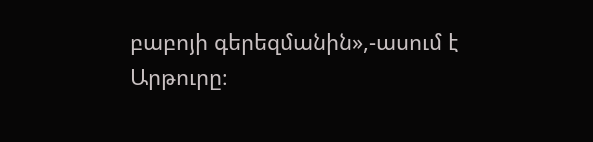բաբոյի գերեզմանին»,-ասում է Արթուրը։